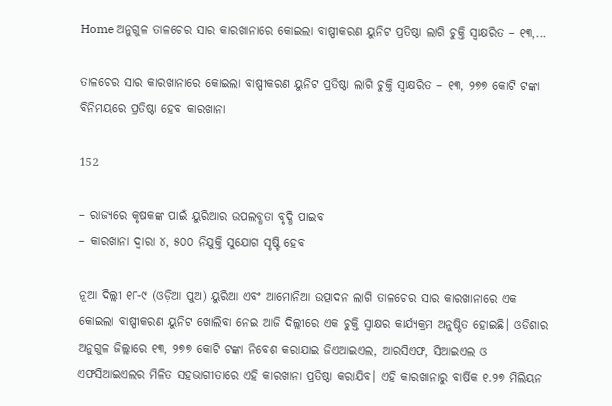Home ଅନୁଗୁଳ ତାଳଚେର ସାର କାରଖାନାରେ କୋଇଲା ବାଷ୍ପୀକରଣ ୟୁନିଟ ପ୍ରତିଷ୍ଠା ଲାଗି ଚୁକ୍ତି ସ୍ୱାକ୍ଷରିତ – ୧୩,...

ତାଳଚେର ସାର କାରଖାନାରେ କୋଇଲା ବାଷ୍ପୀକରଣ ୟୁନିଟ ପ୍ରତିଷ୍ଠା ଲାଗି ଚୁକ୍ତି ସ୍ୱାକ୍ଷରିତ – ୧୩, ୨୭୭ କୋଟି ଟଙ୍କା ବିନିମୟରେ ପ୍ରତିଷ୍ଠା ହେବ କାରଖାନା

152

– ରାଜ୍ୟରେ କୃଷକଙ୍କ ପାଇଁ ୟୁରିଆର ଉପଲବ୍ଧତା ବୃଦ୍ଧି ପାଇବ
– କାରଖାନା ଦ୍ୱାରା ୪, ୫୦୦ ନିଯୁକ୍ତି ସୁଯୋଗ ସୃଷ୍ଟି ହେବ

ନୂଆ ଦିଲ୍ଲୀ ୧୮-୯ (ଓଡ଼ିଆ ପୁଅ) ୟୁରିଆ ଏବଂ ଆମୋନିଆ ଉତ୍ପାଦନ ଲାଗି ତାଳଚେର ସାର କାରଖାନାରେ ଏକ କୋଇଲା ବାଷ୍ପୀକରଣ ୟୁନିଟ ଖୋଲିବା ନେଇ ଆଜି ଦିଲ୍ଲୀରେ ଏକ ଚୁକ୍ତି ସ୍ୱାକ୍ଷର କାର୍ଯ୍ୟକ୍ରମ ଅନୁଷ୍ଠିତ ହୋଇଛି। ଓଡିଶାର ଅନୁଗୁଳ ଜିଲ୍ଲାରେ ୧୩, ୨୭୭ କୋଟି ଟଙ୍କା ନିବେଶ କରାଯାଇ ଜିଏଆଇଏଲ, ଆରସିଏଫ, ସିଆଇଏଲ ଓ ଏଫସିଆଇଏଲର ମିଳିତ ସହଭାଗୀତାରେ ଏହି କାରଖାନା ପ୍ରତିଷ୍ଠା କରାଯିବ। ଏହି କାରଖାନାରୁ ବାର୍ଷିକ ୧.୨୭ ମିଲିୟନ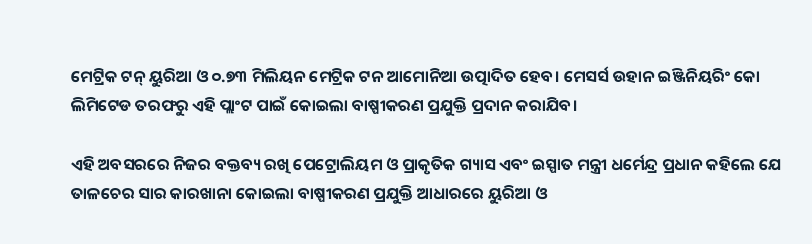ମେଟ୍ରିକ ଟନ୍ ୟୁରିଆ ଓ ୦.୭୩ ମିଲିୟନ ମେଟ୍ରିକ ଟନ ଆମୋନିଆ ଉତ୍ପାଦିତ ହେବ। ମେସର୍ସ ଉହାନ ଇଞ୍ଜିନିୟରିଂ କୋ ଲିମିଟେଡ ତରଫରୁ ଏହି ପ୍ଲାଂଟ ପାଇଁ କୋଇଲା ବାଷ୍ପୀକରଣ ପ୍ରଯୁକ୍ତି ପ୍ରଦାନ କରାଯିବ।

ଏହି ଅବସରରେ ନିଜର ବକ୍ତବ୍ୟ ରଖି ପେଟ୍ରୋଲିୟମ ଓ ପ୍ରାକୃତିକ ଗ୍ୟାସ ଏବଂ ଇସ୍ପାତ ମନ୍ତ୍ରୀ ଧର୍ମେନ୍ଦ୍ର ପ୍ରଧାନ କହିଲେ ଯେ ତାଳଚେର ସାର କାରଖାନା କୋଇଲା ବାଷ୍ପୀକରଣ ପ୍ରଯୁକ୍ତି ଆଧାରରେ ୟୁରିଆ ଓ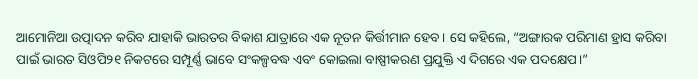ଆମୋନିଆ ଉତ୍ପାଦନ କରିବ ଯାହାକି ଭାରତର ବିକାଶ ଯାତ୍ରାରେ ଏକ ନୂତନ କିର୍ତ୍ତୀମାନ ହେବ। ସେ କହିଲେ, “ଅଙ୍ଗାରକ ପରିମାଣ ହ୍ରାସ କରିବା ପାଇଁ ଭାରତ ସିଓପି୨୧ ନିକଟରେ ସମ୍ପୂର୍ଣ୍ଣ ଭାବେ ସଂକଳ୍ପବଦ୍ଧ ଏବଂ କୋଇଲା ବାଷ୍ପୀକରଣ ପ୍ରଯୁକ୍ତି ଏ ଦିଗରେ ଏକ ପଦକ୍ଷେପ।”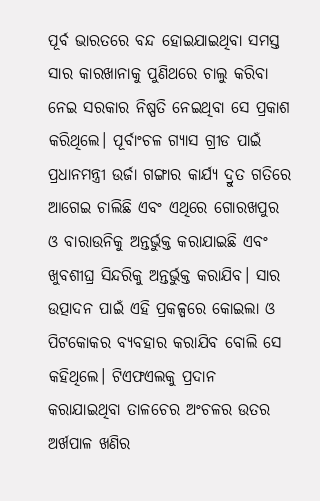ପୂର୍ବ ଭାରତରେ ବନ୍ଦ ହୋଇଯାଇଥିବା ସମସ୍ତ ସାର କାରଖାନାକୁ ପୁଣିଥରେ ଚାଲୁ କରିବା ନେଇ ସରକାର ନିଷ୍ପତି ନେଇଥିବା ସେ ପ୍ରକାଶ କରିଥିଲେ। ପୂର୍ବାଂଚଳ ଗ୍ୟାସ ଗ୍ରୀଡ ପାଇଁ ପ୍ରଧାନମନ୍ତ୍ରୀ ଉର୍ଜା ଗଙ୍ଗାର କାର୍ଯ୍ୟ ଦ୍ରୁତ ଗତିରେ ଆଗେଇ ଚାଲିଛି ଏବଂ ଏଥିରେ ଗୋରଖପୁର ଓ ବାରାଉନିକୁ ଅନ୍ତର୍ଭୁକ୍ତ କରାଯାଇଛି ଏବଂ ଖୁବଶୀଘ୍ର ସିନ୍ଦରିକୁ ଅନ୍ତର୍ଭୁକ୍ତ କରାଯିବ। ସାର ଉତ୍ପାଦନ ପାଇଁ ଏହି ପ୍ରକଳ୍ପରେ କୋଇଲା ଓ ପିଟକୋକର ବ୍ୟବହାର କରାଯିବ ବୋଲି ସେ କହିଥିଲେ। ଟିଏଫଏଲକୁ ପ୍ରଦାନ କରାଯାଇଥିବା ତାଳଚେର ଅଂଚଳର ଉତର ଅର୍ଖପାଳ ଖଣିର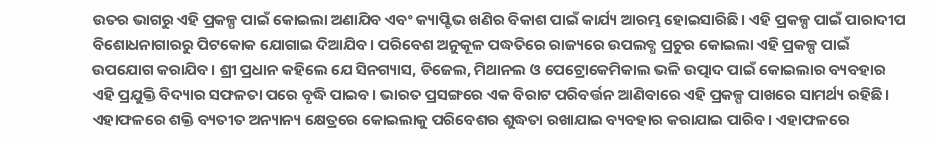ଉତର ଭାଗରୁ ଏହି ପ୍ରକଳ୍ପ ପାଇଁ କୋଇଲା ଅଣାଯିବ ଏବଂ କ୍ୟାପ୍ଟିଭ ଖଣିର ବିକାଶ ପାଇଁ କାର୍ଯ୍ୟ ଆରମ୍ଭ ହୋଇସାରିଛି। ଏହି ପ୍ରକଳ୍ପ ପାଇଁ ପାରାଦୀପ ବିଶୋଧନାଗାରରୁ ପିଟକୋକ ଯୋଗାଇ ଦିଆଯିବ। ପରିବେଶ ଅନୁକୂଳ ପଦ୍ଧତିରେ ରାଜ୍ୟରେ ଉପଲବ୍ଧ ପ୍ରଚୁର କୋଇଲା ଏହି ପ୍ରକଳ୍ପ ପାଇଁ ଉପଯୋଗ କରାଯିବ। ଶ୍ରୀ ପ୍ରଧାନ କହିଲେ ଯେ ସିନଗ୍ୟାସ, ଡିଜେଲ, ମିଥାନଲ ଓ ପେଟ୍ରୋକେମିକାଲ ଭଳି ଉତ୍ପାଦ ପାଇଁ କୋଇଲାର ବ୍ୟବହାର ଏହି ପ୍ରଯୁକ୍ତି ବିଦ୍ୟାର ସଫଳତା ପରେ ବୃଦ୍ଧି ପାଇବ। ଭାରତ ପ୍ରସଙ୍ଗରେ ଏକ ବିରାଟ ପରିବର୍ତ୍ତନ ଆଣିବାରେ ଏହି ପ୍ରକଳ୍ପ ପାଖରେ ସାମର୍ଥ୍ୟ ରହିଛି। ଏହାଫଳରେ ଶକ୍ତି ବ୍ୟତୀତ ଅନ୍ୟାନ୍ୟ କ୍ଷେତ୍ରରେ କୋଇଲାକୁ ପରିବେଶର ଶୁଦ୍ଧତା ରଖାଯାଇ ବ୍ୟବହାର କରାଯାଇ ପାରିବ। ଏହାଫଳରେ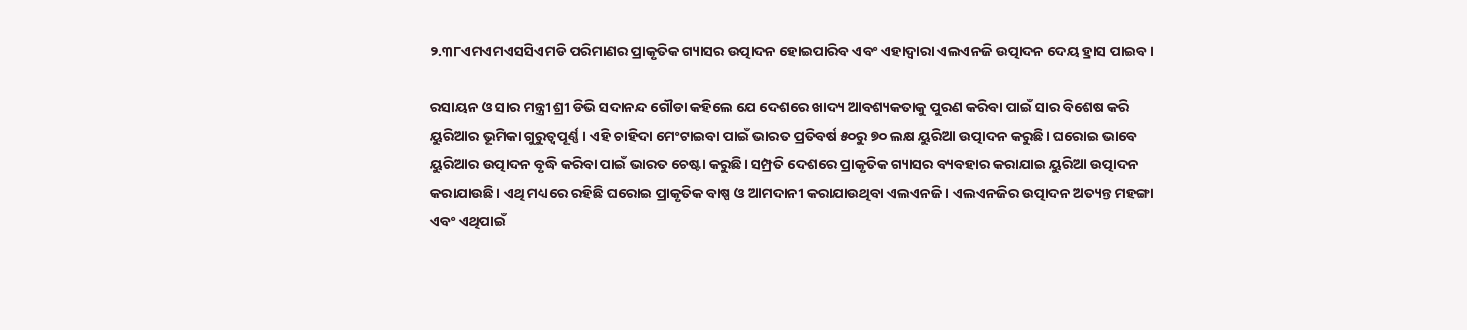୨.୩୮ଏମଏମଏସସିଏମଡି ପରିମାଣର ପ୍ରାକୃତିକ ଗ୍ୟାସର ଉତ୍ପାଦନ ହୋଇପାରିବ ଏବଂ ଏହାଦ୍ୱାରା ଏଲଏନଜି ଉତ୍ପାଦନ ଦେୟ ହ୍ରାସ ପାଇବ।

ରସାୟନ ଓ ସାର ମନ୍ତ୍ରୀ ଶ୍ରୀ ଡିଭି ସଦାନନ୍ଦ ଗୌଡା କହିଲେ ଯେ ଦେଶରେ ଖାଦ୍ୟ ଆବଶ୍ୟକତାକୁ ପୁରଣ କରିବା ପାଇଁ ସାର ବିଶେଷ କରି ୟୁରିଆର ଭୂମିକା ଗୁରୁତ୍ୱପୂର୍ଣ୍ଣ। ଏହି ଚାହିଦା ମେଂଟାଇବା ପାଇଁ ଭାରତ ପ୍ରତିବର୍ଷ ୫୦ରୁ ୭୦ ଲକ୍ଷ ୟୁରିଆ ଉତ୍ପାଦନ କରୁଛି। ଘରୋଇ ଭାବେ ୟୁରିଆର ଉତ୍ପାଦନ ବୃଦ୍ଧି କରିବା ପାଇଁ ଭାରତ ଚେଷ୍ଟା କରୁଛି। ସମ୍ପ୍ରତି ଦେଶରେ ପ୍ରାକୃତିକ ଗ୍ୟାସର ବ୍ୟବହାର କରାଯାଇ ୟୁରିଆ ଉତ୍ପାଦନ କରାଯାଉଛି। ଏଥି ମଧ୍ୟରେ ରହିଛି ଘରୋଇ ପ୍ରାକୃତିକ ବାଷ୍ପ ଓ ଆମଦାନୀ କରାଯାଉଥିବା ଏଲଏନଜି। ଏଲଏନଜିର ଉତ୍ପାଦନ ଅତ୍ୟନ୍ତ ମହଙ୍ଗା ଏବଂ ଏଥିପାଇଁ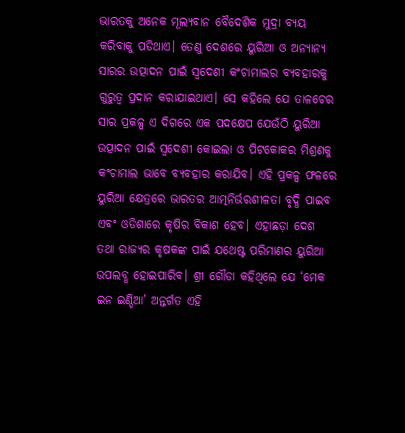ଭାରତକୁ ଅନେକ ମୂଲ୍ୟବାନ ବୈଦେଶିକ ମୁଦ୍ରା ବ୍ୟୟ କରିବାକୁ ପଡିଥାଏ। ତେଣୁ ଦେଶରେ ୟୁରିଆ ଓ ଅନ୍ୟାନ୍ୟ ସାରର ଉତ୍ପାଦନ ପାଇଁ ସ୍ୱଦେଶୀ କଂଚାମାଲର ବ୍ୟବହାରକୁ ଗୁରୁତ୍ୱ ପ୍ରଦାନ କରାଯାଇଥାଏ। ସେ କହିଲେ ଯେ ତାଳଚେର ସାର ପ୍ରକଳ୍ପ ଏ ଦିଗରେ ଏକ ପଦକ୍ଷେପ ଯେଉଁଠି ୟୁରିଆ ଉତ୍ପାଦନ ପାଇଁ ସ୍ୱଦେଶୀ କୋଇଲା ଓ ପିଟକୋକର ମିଶ୍ରଣକୁ କଂଚାମାଲ ଭାବେ ବ୍ୟବହାର କରାଯିବ। ଏହି ପ୍ରକଳ୍ପ ଫଳରେ ୟୁରିଆ କ୍ଷେତ୍ରରେ ଭାରତର ଆତ୍ମନିର୍ଭରଶୀଳତା ବୃଦ୍ଧି ପାଇବ ଏବଂ ଓଡିଶାରେ କୃଷିର ବିକାଶ ହେବ। ଏହାଛଡ଼ା ଦେଶ ତଥା ରାଜ୍ୟର କୃଷକଙ୍କ ପାଇଁ ଯଥେଷ୍ଟ ପରିମାଣର ୟୁରିଆ ଉପଲବ୍ଧ ହୋଇପାରିବ। ଶ୍ରୀ ଗୌଡା କହିଥିଲେ ଯେ ‘ମେକ ଇନ ଇଣ୍ଡିଆ’ ଅନ୍ତର୍ଗତ ଏହି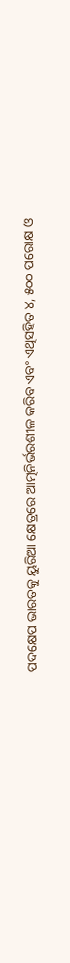ପଦକ୍ଷେପ ଭାରତକୁ ୟୁରିଆ କ୍ଷେତ୍ରରେ ଆତ୍ମନିର୍ଭରଶୀଳ କରିବ ଏବଂ ଏଥିସହିତ ୪, ୫୦୦ ପରୋକ୍ଷ ଓ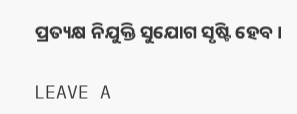ପ୍ରତ୍ୟକ୍ଷ ନିଯୁକ୍ତି ସୁଯୋଗ ସୃଷ୍ଟି ହେବ।

LEAVE A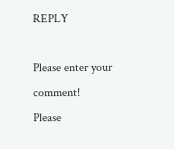REPLY

Please enter your comment!
Please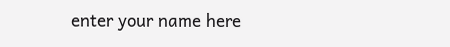enter your name here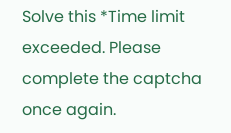Solve this *Time limit exceeded. Please complete the captcha once again.